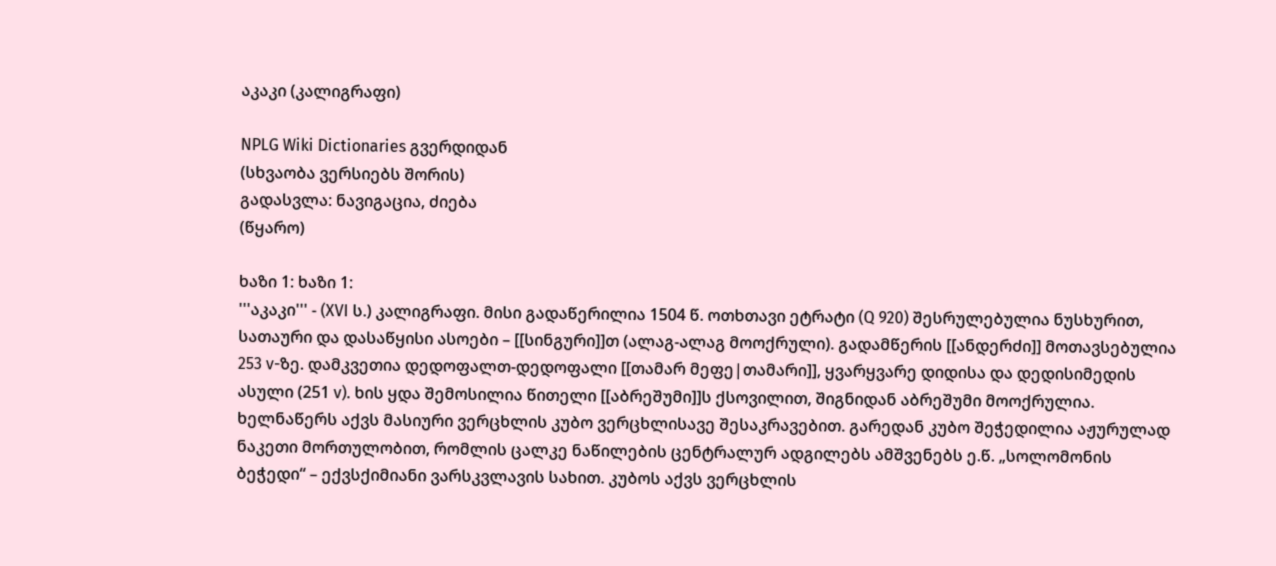აკაკი (კალიგრაფი)

NPLG Wiki Dictionaries გვერდიდან
(სხვაობა ვერსიებს შორის)
გადასვლა: ნავიგაცია, ძიება
(წყარო)

ხაზი 1: ხაზი 1:
'''აკაკი''' - (XVI ს.) კალიგრაფი. მისი გადაწერილია 1504 წ. ოთხთავი ეტრატი (Q 920) შესრულებულია ნუსხურით, სათაური და დასაწყისი ასოები – [[სინგური]]თ (ალაგ-ალაგ მოოქრული). გადამწერის [[ანდერძი]] მოთავსებულია 253 v-ზე. დამკვეთია დედოფალთ-დედოფალი [[თამარ მეფე|თამარი]], ყვარყვარე დიდისა და დედისიმედის ასული (251 v). ხის ყდა შემოსილია წითელი [[აბრეშუმი]]ს ქსოვილით, შიგნიდან აბრეშუმი მოოქრულია. ხელნაწერს აქვს მასიური ვერცხლის კუბო ვერცხლისავე შესაკრავებით. გარედან კუბო შეჭედილია აჟურულად ნაკეთი მორთულობით, რომლის ცალკე ნაწილების ცენტრალურ ადგილებს ამშვენებს ე.წ. „სოლომონის ბეჭედი“ – ექვსქიმიანი ვარსკვლავის სახით. კუბოს აქვს ვერცხლის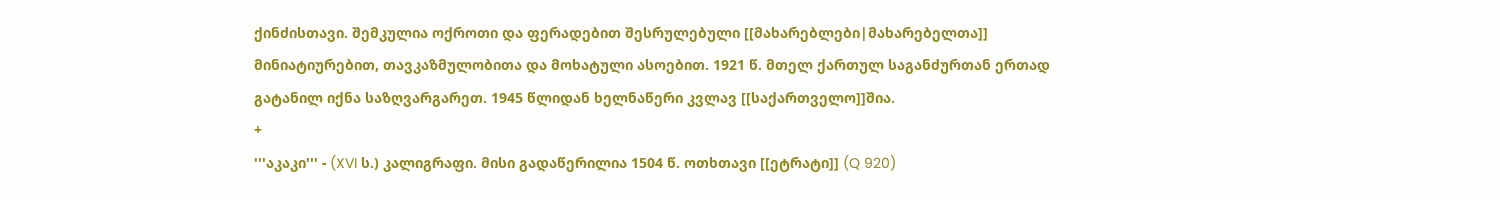ქინძისთავი. შემკულია ოქროთი და ფერადებით შესრულებული [[მახარებლები|მახარებელთა]] მინიატიურებით, თავკაზმულობითა და მოხატული ასოებით. 1921 წ. მთელ ქართულ საგანძურთან ერთად გატანილ იქნა საზღვარგარეთ. 1945 წლიდან ხელნაწერი კვლავ [[საქართველო]]შია.
+
'''აკაკი''' - (XVI ს.) კალიგრაფი. მისი გადაწერილია 1504 წ. ოთხთავი [[ეტრატი]] (Q 920)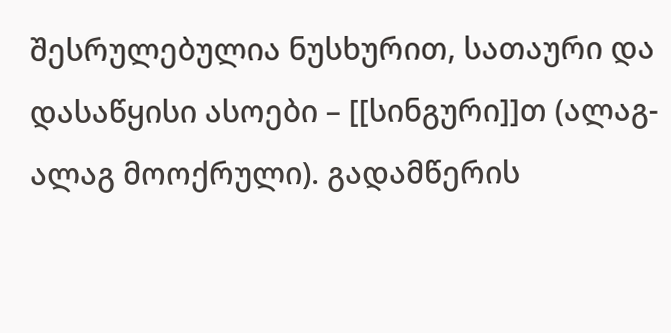შესრულებულია ნუსხურით, სათაური და დასაწყისი ასოები – [[სინგური]]თ (ალაგ-ალაგ მოოქრული). გადამწერის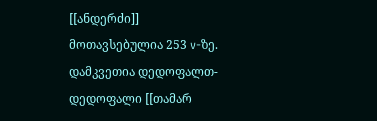[[ანდერძი]] მოთავსებულია 253 v-ზე. დამკვეთია დედოფალთ-დედოფალი [[თამარ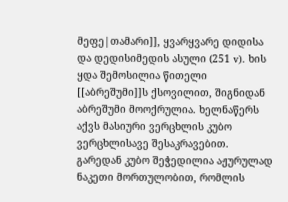მეფე|თამარი]], ყვარყვარე დიდისა და დედისიმედის ასული (251 v). ხის ყდა შემოსილია წითელი [[აბრეშუმი]]ს ქსოვილით, შიგნიდან აბრეშუმი მოოქრულია. ხელნაწერს აქვს მასიური ვერცხლის კუბო ვერცხლისავე შესაკრავებით. გარედან კუბო შეჭედილია აჟურულად ნაკეთი მორთულობით, რომლის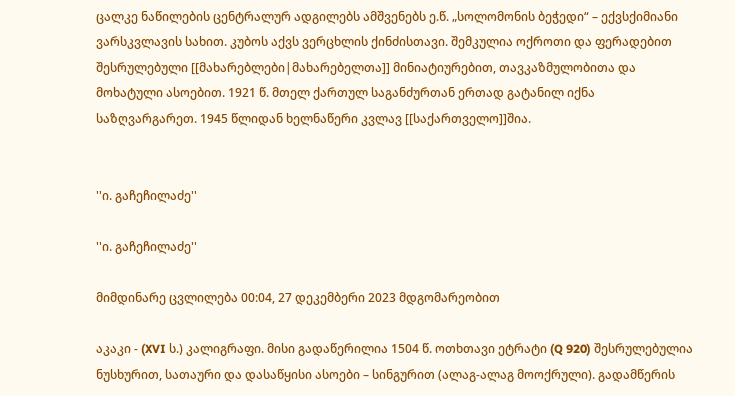ცალკე ნაწილების ცენტრალურ ადგილებს ამშვენებს ე.წ. „სოლომონის ბეჭედი“ – ექვსქიმიანი ვარსკვლავის სახით. კუბოს აქვს ვერცხლის ქინძისთავი. შემკულია ოქროთი და ფერადებით შესრულებული [[მახარებლები|მახარებელთა]] მინიატიურებით, თავკაზმულობითა და მოხატული ასოებით. 1921 წ. მთელ ქართულ საგანძურთან ერთად გატანილ იქნა საზღვარგარეთ. 1945 წლიდან ხელნაწერი კვლავ [[საქართველო]]შია.


''ი. გაჩეჩილაძე''

''ი. გაჩეჩილაძე''

მიმდინარე ცვლილება 00:04, 27 დეკემბერი 2023 მდგომარეობით

აკაკი - (XVI ს.) კალიგრაფი. მისი გადაწერილია 1504 წ. ოთხთავი ეტრატი (Q 920) შესრულებულია ნუსხურით, სათაური და დასაწყისი ასოები – სინგურით (ალაგ-ალაგ მოოქრული). გადამწერის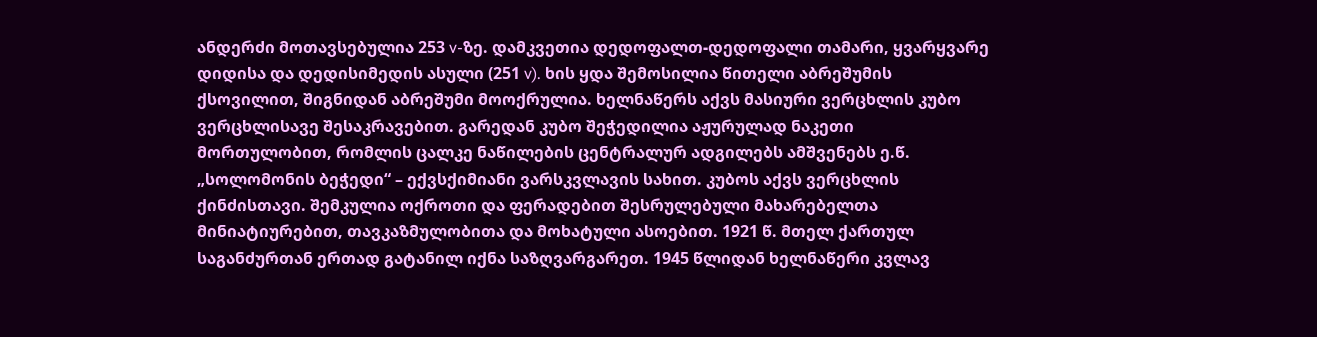ანდერძი მოთავსებულია 253 v-ზე. დამკვეთია დედოფალთ-დედოფალი თამარი, ყვარყვარე დიდისა და დედისიმედის ასული (251 v). ხის ყდა შემოსილია წითელი აბრეშუმის ქსოვილით, შიგნიდან აბრეშუმი მოოქრულია. ხელნაწერს აქვს მასიური ვერცხლის კუბო ვერცხლისავე შესაკრავებით. გარედან კუბო შეჭედილია აჟურულად ნაკეთი მორთულობით, რომლის ცალკე ნაწილების ცენტრალურ ადგილებს ამშვენებს ე.წ. „სოლომონის ბეჭედი“ – ექვსქიმიანი ვარსკვლავის სახით. კუბოს აქვს ვერცხლის ქინძისთავი. შემკულია ოქროთი და ფერადებით შესრულებული მახარებელთა მინიატიურებით, თავკაზმულობითა და მოხატული ასოებით. 1921 წ. მთელ ქართულ საგანძურთან ერთად გატანილ იქნა საზღვარგარეთ. 1945 წლიდან ხელნაწერი კვლავ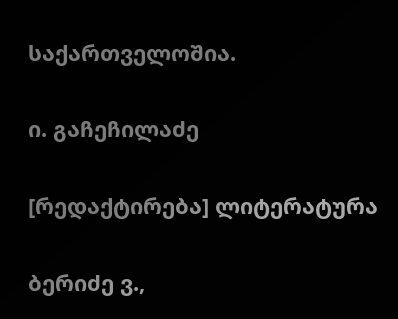საქართველოშია.

ი. გაჩეჩილაძე

[რედაქტირება] ლიტერატურა

ბერიძე ვ.,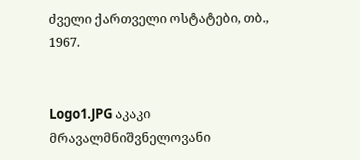ძველი ქართველი ოსტატები, თბ., 1967.


Logo1.JPG აკაკი მრავალმნიშვნელოვანი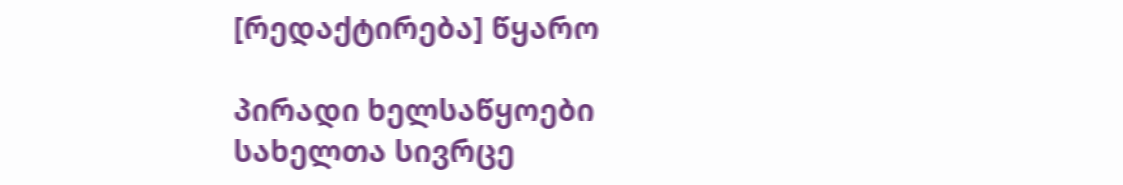[რედაქტირება] წყარო

პირადი ხელსაწყოები
სახელთა სივრცე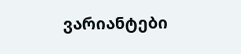ვარიანტები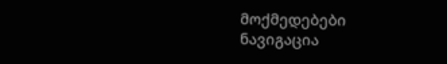მოქმედებები
ნავიგაცია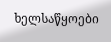ხელსაწყოები